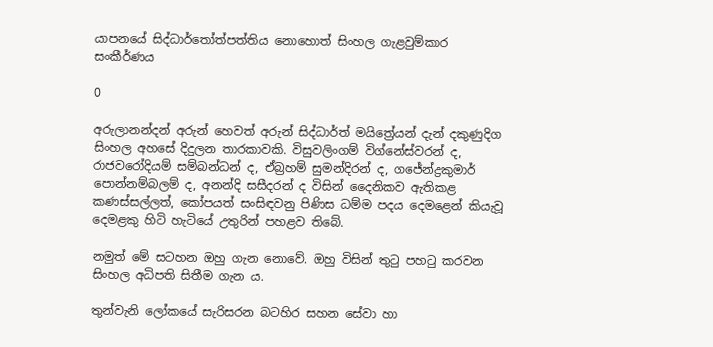යාපනයේ සිද්ධාර්තෝත්පත්තිය නොහොත් සිංහල ගැළවුම්කාර සංකීර්ණය

0

අරුලානන්දන් අරුන් හෙවත් අරුන් සිද්ධාර්ත් මයිත්‍රේයන් දැන් දකුණුදිග සිංහල අහසේ දිදුලන තාරකාවකි. විසුවලිංගම් විග්නේස්වරන් ද, රාජවරෝදියම් සම්බන්ධන් ද, ඒබ්‍රහම් සුමන්දිරන් ද, ගජේන්ද්‍රකුමාර් පොන්නම්බලම් ද, අනන්දි සසීදරන් ද විසින් දෛනිකව ඇතිකළ කණස්සල්ලත්, කෝපයත් සංසිඳවනු පිණිස ධම්ම පදය දෙමළෙන් කියැවූ දෙමළකු හිටි හැටියේ උතුරින් පහළව තිබේ.

නමුත් මේ සටහන ඔහු ගැන නොවේ. ඔහු විසින් තුටු පහටු කරවන සිංහල අධිපති සිතීම ගැන ය.

තුන්වැනි ලෝකයේ සැරිසරන බටහිර සහන සේවා හා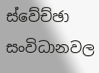ස්වේච්ඡා සංවිධානවල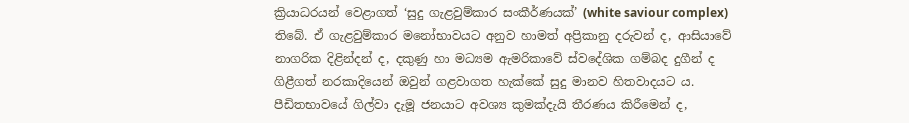ක්‍රියාධරයන් වෙළාගත් ‘සුදු ගැළවුම්කාර සංකීර්ණයක්’ (white saviour complex) තිබේ. ඒ ගැළවුම්කාර මනෝභාවයට අනුව හාමත් අප්‍රිකානු දරුවන් ද, ආසියාවේ නාගරික දිළින්දන් ද, දකුණු හා මධ්‍යම ඇමරිකාවේ ස්වදේශික ගම්බද දුගීන් ද ගිළීගත් නරකාදියෙන් ඔවුන් ගළවාගත හැක්කේ සුදු මානව හිතවාදයට ය. පීඩිතභාවයේ ගිල්වා දැමූ ජනයාට අවශ්‍ය කුමක්දැයි තීරණය කිරීමෙන් ද,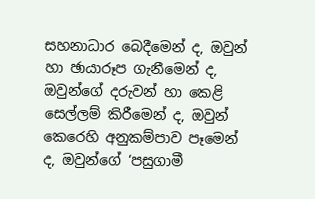සහනාධාර බෙදීමෙන් ද, ඔවුන් හා ඡායාරූප ගැනීමෙන් ද, ඔවුන්ගේ දරුවන් හා කෙළි සෙල්ලම් කිරීමෙන් ද, ඔවුන් කෙරෙහි අනුකම්පාව පෑමෙන් ද, ඔවුන්ගේ ‘පසුගාමී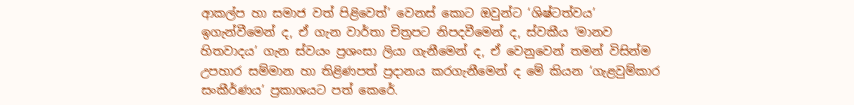ආකල්ප හා සමාජ වත් පිළිවෙත්’ වෙනස් කොට ඔවුන්ට ‘ශිෂ්ටත්වය’ ඉගැන්වීමෙන් ද, ඒ ගැන වාර්තා චිත්‍රපට නිපදවීමෙන් ද, ස්වකීය ‘මානව හිතවාදය’ ගැන ස්වයං ප්‍රශංසා ලියා ගැනීමෙන් ද, ඒ වෙනුවෙන් තමන් විසින්ම උපහාර සම්මාන හා තිළිණපත් ප්‍රදානය කරගැනීමෙන් ද මේ කියන ‘ගැළවුම්කාර සංකීර්ණය’ ප්‍රකාශයට පත් කෙරේ.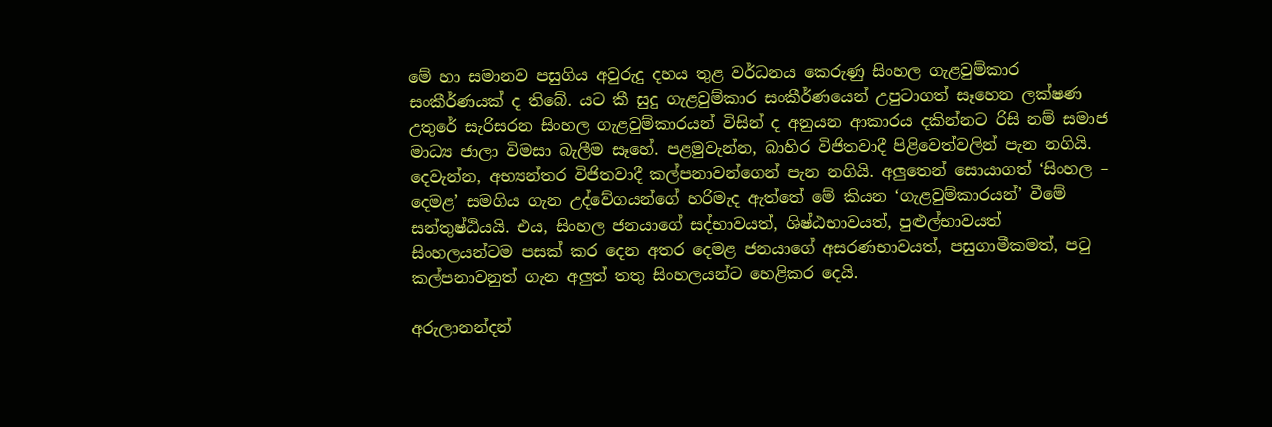මේ හා සමානව පසුගිය අවුරුදු දහය තුළ වර්ධනය කෙරුණු සිංහල ගැළවුම්කාර සංකීර්ණයක් ද තිබේ. යට කී සුදු ගැළවුම්කාර සංකීර්ණයෙන් උපුටාගත් සෑහෙන ලක්ෂණ උතුරේ සැරිසරන සිංහල ගැළවුම්කාරයන් විසින් ද අනුයන ආකාරය දකින්නට රිසි නම් සමාජ මාධ්‍ය ජාලා විමසා බැලීම සෑහේ. පළමුවැන්න, බාහිර විජිතවාදී පිළිවෙත්වලින් පැන නගියි. දෙවැන්න, අභ්‍යන්තර විජිතවාදී කල්පනාවන්ගෙන් පැන නගියි. අලුතෙන් සොයාගත් ‘සිංහල – දෙමළ’ සමගිය ගැන උද්වේගයන්ගේ හරිමැද ඇත්තේ මේ කියන ‘ගැළවුම්කාරයන්’ වීමේ සන්තුෂ්ඨියයි. එය, සිංහල ජනයාගේ සද්භාවයත්, ශිෂ්ඨභාවයත්, පුළුල්භාවයත් සිංහලයන්ටම පසක් කර දෙන අතර දෙමළ ජනයාගේ අසරණභාවයත්, පසුගාමීකමත්, පටු කල්පනාවනුත් ගැන අලුත් තතු සිංහලයන්ට හෙළිකර දෙයි.

අරුලානන්දන්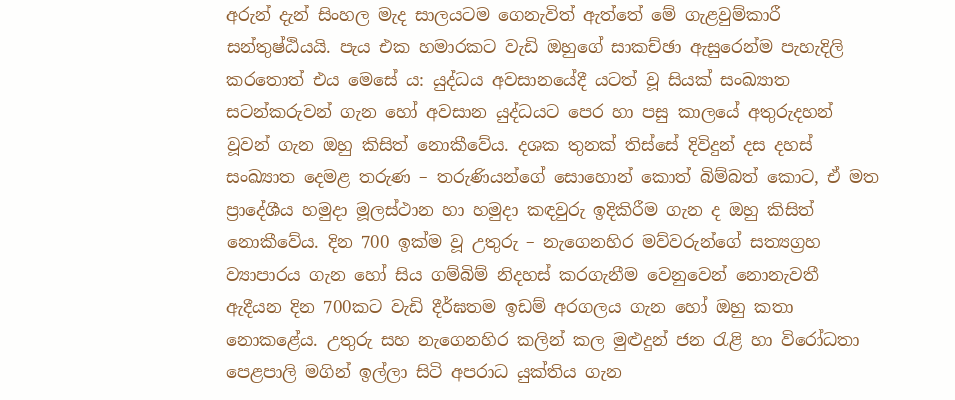අරුන් දැන් සිංහල මැද සාලයටම ගෙනැවිත් ඇත්තේ මේ ගැළවුම්කාරී සන්තුෂ්ඨියයි. පැය එක හමාරකට වැඩි ඔහුගේ සාකච්ඡා ඇසුරෙන්ම පැහැදිලි කරතොත් එය මෙසේ ය: යුද්ධය අවසානයේදී යටත් වූ සියක් සංඛ්‍යාත සටන්කරුවන් ගැන හෝ අවසාන යුද්ධයට පෙර හා පසු කාලයේ අතුරුදහන් වූවන් ගැන ඔහු කිසිත් නොකීවේය. දශක තුනක් තිස්සේ දිවිදුන් දස දහස් සංඛ්‍යාත දෙමළ තරුණ – තරුණියන්ගේ සොහොන් කොත් බිම්බත් කොට, ඒ මත ප්‍රාදේශීය හමුදා මූලස්ථාන හා හමුදා කඳවුරු ඉදිකිරීම ගැන ද ඔහු කිසිත් නොකීවේය. දින 700 ඉක්ම වූ උතුරු – නැගෙනහිර මව්වරුන්ගේ සත්‍යග්‍රහ ව්‍යාපාරය ගැන හෝ සිය ගම්බිම් නිදහස් කරගැනීම වෙනුවෙන් නොනැවතී ඇදීයන දින 700කට වැඩි දීර්ඝතම ඉඩම් අරගලය ගැන හෝ ඔහු කතා නොකළේය. උතුරු සහ නැගෙනහිර කලින් කල මුළුදුන් ජන රැළි හා විරෝධතා පෙළපාලි මගින් ඉල්ලා සිටි අපරාධ යුක්තිය ගැන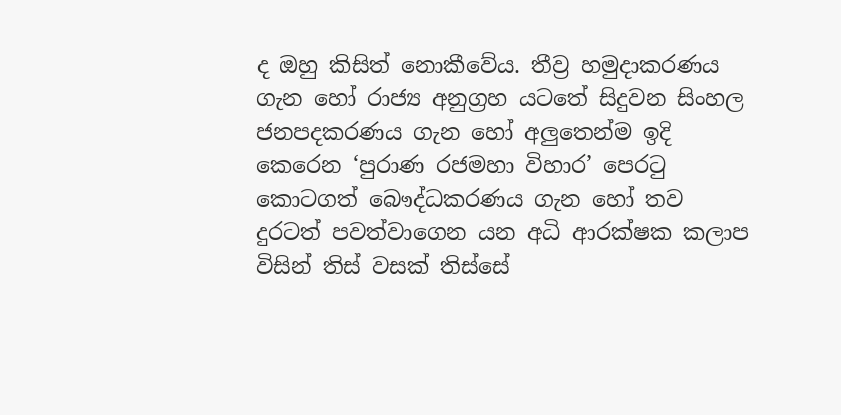ද ඔහු කිසිත් නොකීවේය. තීව්‍ර හමුදාකරණය ගැන හෝ රාජ්‍ය අනුග්‍රහ යටතේ සිදුවන සිංහල ජනපදකරණය ගැන හෝ අලුතෙන්ම ඉදි කෙරෙන ‘පුරාණ රජමහා විහාර’ පෙරටු කොටගත් බෞද්ධකරණය ගැන හෝ තව දුරටත් පවත්වාගෙන යන අධි ආරක්ෂක කලාප විසින් තිස් වසක් තිස්සේ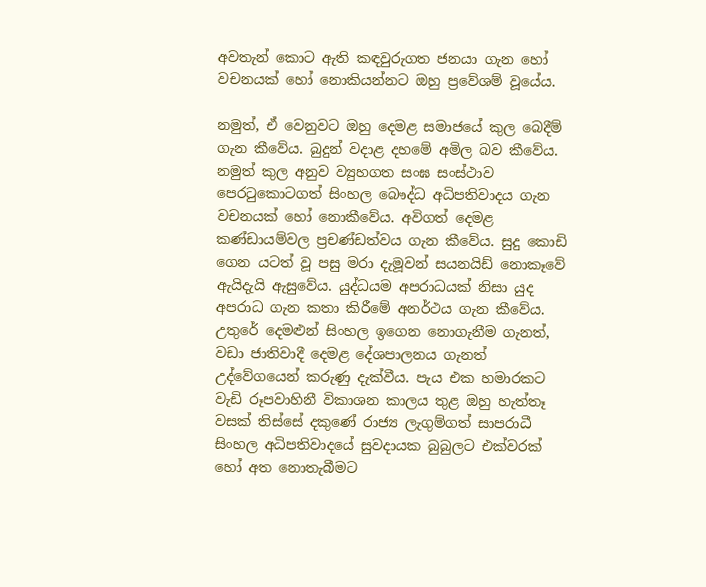අවතැන් කොට ඇති කඳවුරුගත ජනයා ගැන හෝ වචනයක් හෝ නොකියන්නට ඔහු ප්‍රවේශම් වූයේය.

නමුත්, ඒ වෙනුවට ඔහු දෙමළ සමාජයේ කුල බෙදීම් ගැන කීවේය. බුදුන් වදාළ දහමේ අමිල බව කීවේය. නමුත් කුල අනුව ව්‍යුහගත සංඝ සංස්ථාව පෙරටුකොටගත් සිංහල බෞද්ධ අධිපතිවාදය ගැන වචනයක් හෝ නොකීවේය. අවිගත් දෙමළ කණ්ඩායම්වල ප්‍රචණ්ඩත්වය ගැන කීවේය. සුදු කොඩි ගෙන යටත් වූ පසු මරා දැමූවන් සයනයිඩ් නොකෑවේ ඇයිදැයි ඇසුවේය. යුද්ධයම අපරාධයක් නිසා යුද අපරාධ ගැන කතා කිරීමේ අනර්ථය ගැන කීවේය. උතුරේ දෙමළුන් සිංහල ඉගෙන නොගැනීම ගැනත්, වඩා ජාතිවාදී දෙමළ දේශපාලනය ගැනත් උද්වේගයෙන් කරුණු දැක්වීය. පැය එක හමාරකට වැඩි රූපවාහිනී විකාශන කාලය තුළ ඔහු හැත්තෑ වසක් තිස්සේ දකුණේ රාජ්‍ය ලැගුම්ගත් සාපරාධී සිංහල අධිපතිවාදයේ සුවදායක බුබුලට එක්වරක් හෝ අත නොතැබීමට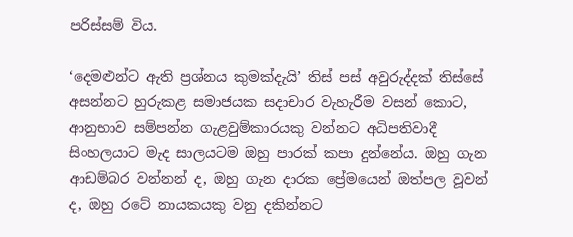පරිස්සම් විය.

‘දෙමළුන්ට ඇති ප්‍රශ්නය කුමක්දැයි’ තිස් පස් අවුරුද්දක් තිස්සේ අසන්නට හුරුකළ සමාජයක සදාචාර වැහැරීම වසන් කොට, ආනුභාව සම්පන්න ගැළවුම්කාරයකු වන්නට අධිපතිවාදී සිංහලයාට මැද සාලයටම ඔහු පාරක් කපා දුන්නේය. ඔහු ගැන ආඩම්බර වන්නන් ද, ඔහු ගැන දාරක ප්‍රේමයෙන් ඔත්පල වූවන් ද, ඔහු රටේ නායකයකු වනු දකින්නට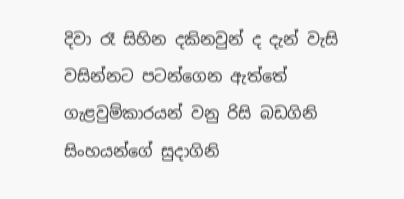දිවා රෑ සිහින දකිනවුන් ද දැන් වැසි වසින්නට පටන්ගෙන ඇත්තේ ගැළවුම්කාරයන් වනු රිසි බඩගිනි සිංහයන්ගේ සුදාගිනි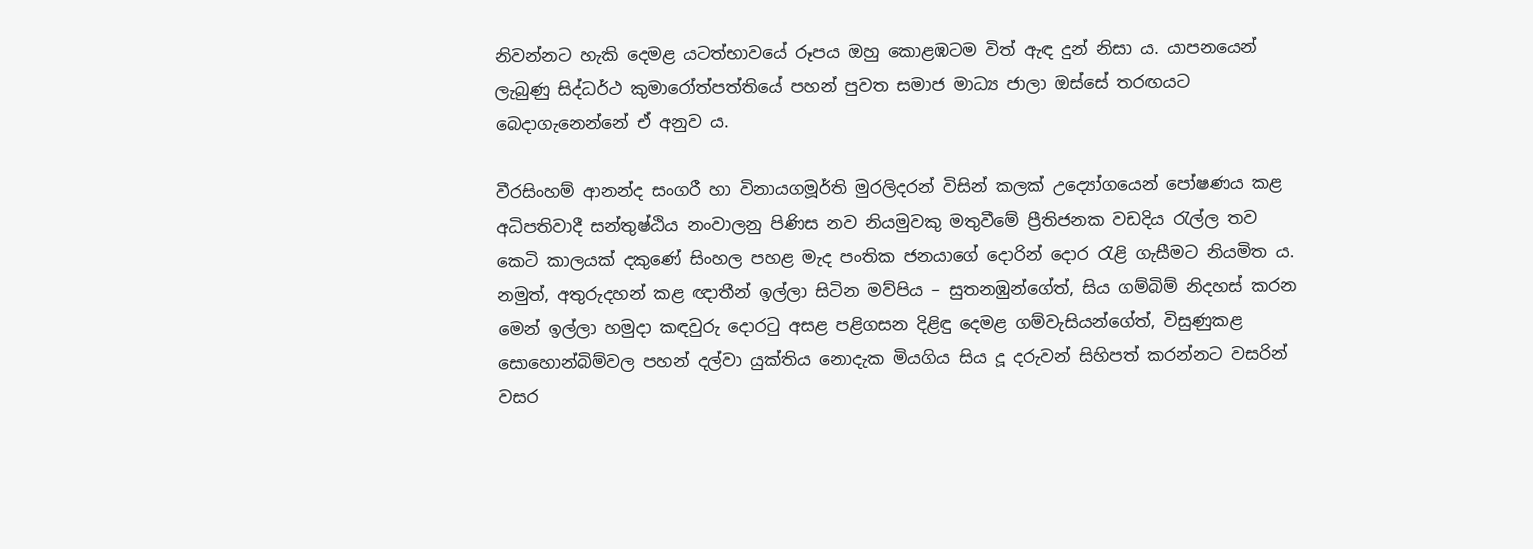නිවන්නට හැකි දෙමළ යටත්භාවයේ රූපය ඔහු කොළඹටම විත් ඇඳ දුන් නිසා ය. යාපනයෙන් ලැබුණු සිද්ධර්ථ කුමාරෝත්පත්තියේ පහන් පුවත සමාජ මාධ්‍ය ජාලා ඔස්සේ තරඟයට බෙදාගැනෙන්නේ ඒ අනුව ය.

වීරසිංහම් ආනන්ද සංගරී හා විනායගමූර්ති මුරලිදරන් විසින් කලක් උද්‍යෝගයෙන් පෝෂණය කළ අධිපතිවාදී සන්තුෂ්ඨිය නංවාලනු පිණිස නව නියමුවකු මතුවීමේ ප්‍රීතිජනක වඩදිය රැල්ල තව කෙටි කාලයක් දකුණේ සිංහල පහළ මැද පංතික ජනයාගේ දොරින් දොර රැළි ගැසීමට නියමිත ය. නමුත්, අතුරුදහන් කළ ඥාතීන් ඉල්ලා සිටින මව්පිය – සුතනඹුන්ගේත්, සිය ගම්බිම් නිදහස් කරන මෙන් ඉල්ලා හමුදා කඳවුරු දොරටු අසළ පළිගසන දිළිඳු දෙමළ ගම්වැසියන්ගේත්, විසුණුකළ සොහොන්බිම්වල පහන් දල්වා යුක්තිය නොදැක මියගිය සිය දූ දරුවන් සිහිපත් කරන්නට වසරින් වසර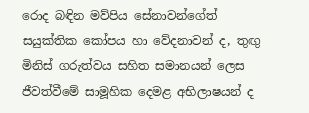රොද බඳින මව්පිය සේනාවන්ගේත් සයුක්තික කෝපය හා වේදනාවන් ද, තුඟු මිනිස් ගරුත්වය සහිත සමානයන් ලෙස ජීවත්වීමේ සාමූහික දෙමළ අභිලාෂයන් ද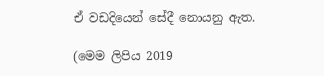ඒ වඩදියෙන් සේදී නොයනු ඇත.

(මෙම ලිපිය 2019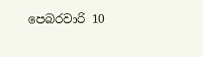පෙබරවාරි 10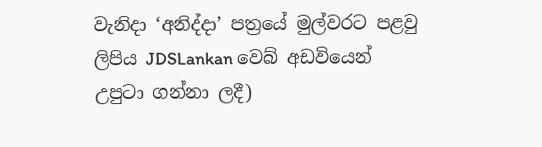වැනිදා ‘අනිද්දා’ පත්‍රයේ මුල්වරට පළවු ලිපිය JDSLankan වෙබ් අඩවියෙන් උපුටා ගන්නා ලදී)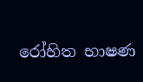රෝහිත භාෂණ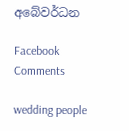අබේවර්ධන

Facebook Comments

wedding people